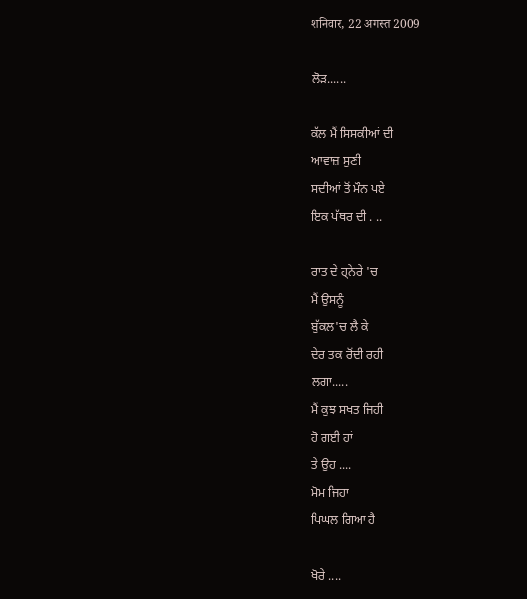शनिवार, 22 अगस्त 2009

ਲੋੜ......

ਕੱਲ ਮੈਂ ਸਿਸਕੀਆਂ ਦੀ
ਆਵਾਜ਼ ਸੁਣੀ
ਸਦੀਆਂ ਤੋਂ ਮੌਨ ਪਏ
ਇਕ ਪੱਥਰ ਦੀ . ..

ਰਾਤ ਦੇ ਹ੍ਨੇਰੇ 'ਚ
ਮੈਂ ਉਸਨੂੰ
ਬੁੱਕਲ'ਚ ਲੈ ਕੇ
ਦੇਰ ਤਕ ਰੋਂਦੀ ਰਹੀ
ਲਗਾ.....
ਮੈਂ ਕੁਝ ਸਖਤ ਜਿਹੀ
ਹੋ ਗਈ ਹਾਂ
ਤੇ ਉਹ ....
ਮੋਮ ਜਿਹਾ
ਪਿਘਲ ਗਿਆ ਹੈ

ਖੋਰੇ ....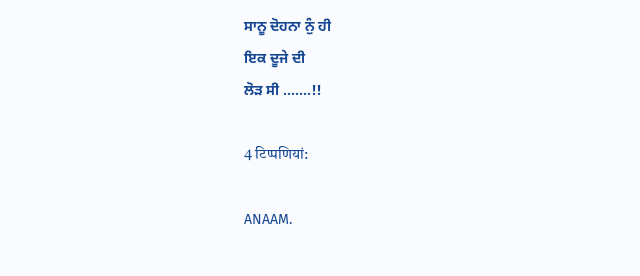ਸਾਨੂ ਦੋਹਨਾ ਨੁੰ ਹੀ
ਇਕ ਦੂਜੇ ਦੀ
ਲੋੜ ਸੀ .......!!

4 टिप्‍पणियां:

ANAAM.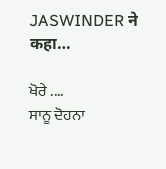JASWINDER ने कहा…

ਖੋਰੇ ....
ਸਾਨੂ ਦੋਹਨਾ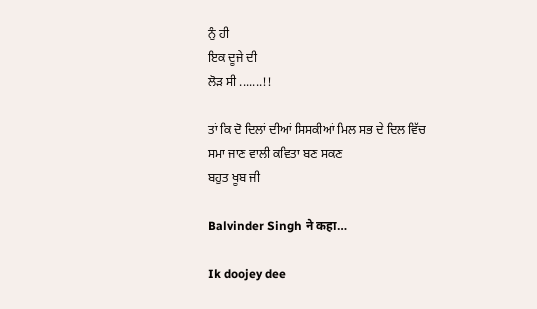ਨੁੰ ਹੀ
ਇਕ ਦੂਜੇ ਦੀ
ਲੋੜ ਸੀ .......!!

ਤਾਂ ਕਿ ਦੋ ਦਿਲਾਂ ਦੀਆਂ ਸਿਸਕੀਆਂ ਮਿਲ ਸਭ ਦੇ ਦਿਲ ਵਿੱਚ ਸਮਾ ਜਾਣ ਵਾਲੀ ਕਵਿਤਾ ਬਣ ਸਕਣ
ਬਹੁਤ ਖੂਬ ਜੀ

Balvinder Singh ने कहा…

Ik doojey dee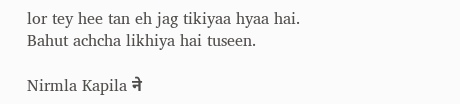lor tey hee tan eh jag tikiyaa hyaa hai. Bahut achcha likhiya hai tuseen.

Nirmla Kapila ने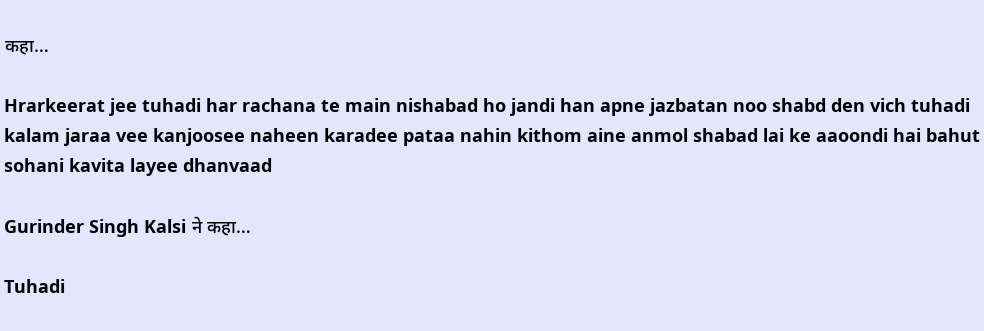कहा…

Hrarkeerat jee tuhadi har rachana te main nishabad ho jandi han apne jazbatan noo shabd den vich tuhadi kalam jaraa vee kanjoosee naheen karadee pataa nahin kithom aine anmol shabad lai ke aaoondi hai bahut sohani kavita layee dhanvaad

Gurinder Singh Kalsi ने कहा…

Tuhadi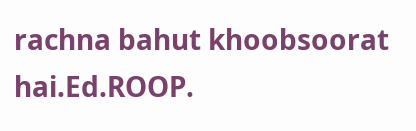rachna bahut khoobsoorat hai.Ed.ROOP.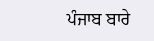ਪੰਜਾਬ ਬਾਰੇ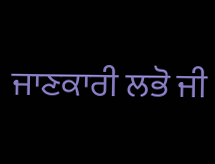ਜਾਣਕਾਰੀ ਲਭੋ ਜੀ